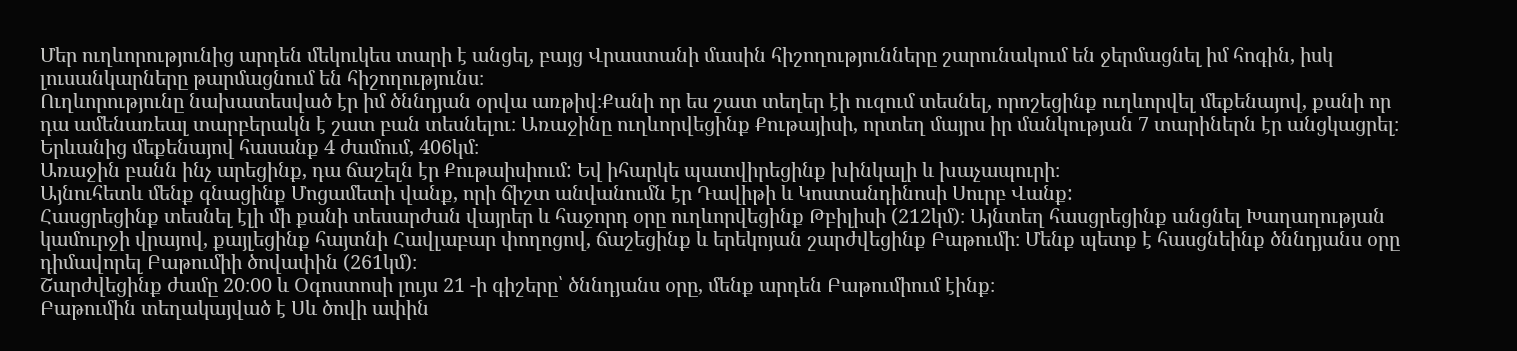Մեր ուղևորությունից արդեն մեկուկես տարի է անցել, բայց Վրաստանի մասին հիշողությունները շարունակում են ջերմացնել իմ հոգին, իսկ լուսանկարները թարմացնում են հիշողությունս։
Ուղևորությունը նախատեսված էր իմ ծննդյան օրվա առթիվ։Քանի որ ես շատ տեղեր էի ուզում տեսնել, որոշեցինք ուղևորվել մեքենայով, քանի որ դա ամենառեալ տարբերակն է շատ բան տեսնելու։ Առաջինը ուղևորվեցինք Քութայիսի, որտեղ մայրս իր մանկության 7 տարիներն էր անցկացրել։ Երևանից մեքենայով հասանք 4 ժամում, 406կմ։
Առաջին բանն ինչ արեցինք, դա ճաշելն էր Քութաիսիում: Եվ իհարկե պատվիրեցինք խինկալի և խաչապուրի։
Այնուհետև մենք գնացինք Մոցամետի վանք, որի ճիշտ անվանումն էր Դավիթի և Կոստանդինոսի Սուրբ Վանք:
Հասցրեցինք տեսնել էլի մի քանի տեսարժան վայրեր և հաջորդ օրը ուղևորվեցինք Թբիլիսի (212կմ)։ Այնտեղ հասցրեցինք անցնել Խաղաղության կամուրջի վրայով, քայլեցինք հայտնի Հավլաբար փողոցով, ճաշեցինք և երեկոյան շարժվեցինք Բաթումի։ Մենք պետք է հասցնեինք ծննդյանս օրը դիմավորել Բաթումիի ծովափին (261կմ)։
Շարժվեցինք ժամը 20։00 և Օգոստոսի լույս 21 -ի գիշերը՝ ծննդյանս օրը, մենք արդեն Բաթումիում էինք։
Բաթումին տեղակայված է Սև ծովի ափին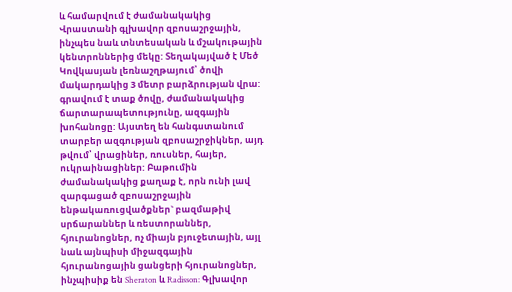և համարվում է ժամանակակից Վրաստանի գլխավոր զբոսաշրջային, ինչպես նաև տնտեսական և մշակութային կենտրոններից մեկը: Տեղակայված է Մեծ Կովկասյան լեռնաշղթայում՝ ծովի մակարդակից 3 մետր բարձրության վրա: գրավում է տաք ծովը, ժամանակակից ճարտարապետությունը, ազգային խոհանոցը: Այստեղ են հանգստանում տարբեր ազգության զբոսաշրջիկներ, այդ թվում՝ վրացիներ, ռուսներ, հայեր, ուկրաինացիներ: Բաթումին ժամանակակից քաղաք է, որն ունի լավ զարգացած զբոսաշրջային ենթակառուցվածքներ` բազմաթիվ սրճարաններ և ռեստորաններ, հյուրանոցներ, ոչ միայն բյուջետային, այլ նաև այնպիսի միջազգային հյուրանոցային ցանցերի հյուրանոցներ, ինչպիսիք են Sheraton և Radisson: Գլխավոր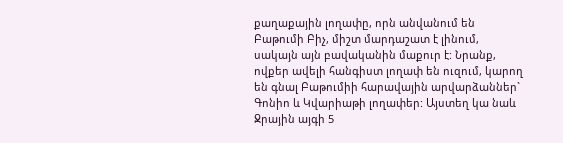քաղաքային լողափը, որն անվանում են Բաթումի Բիչ, միշտ մարդաշատ է լինում, սակայն այն բավականին մաքուր է: Նրանք, ովքեր ավելի հանգիստ լողափ են ուզում, կարող են գնալ Բաթումիի հարավային արվարձաններ` Գոնիո և Կվարիաթի լողափեր: Այստեղ կա նաև Ջրային այգի 5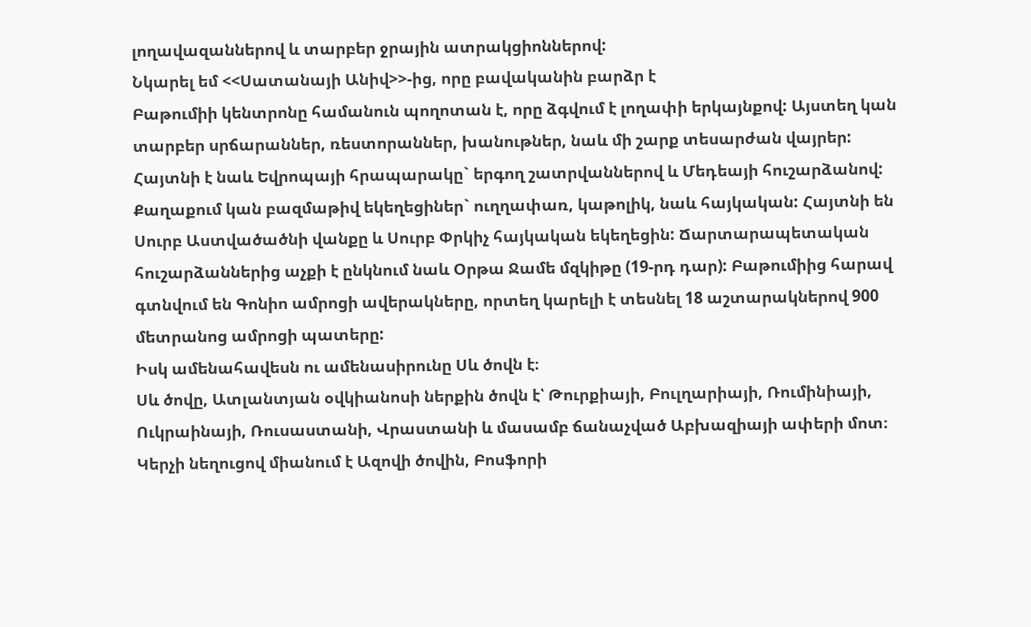լողավազաններով և տարբեր ջրային ատրակցիոններով:
Նկարել եմ <<Սատանայի Անիվ>>-ից, որը բավականին բարձր է
Բաթումիի կենտրոնը համանուն պողոտան է, որը ձգվում է լողափի երկայնքով: Այստեղ կան տարբեր սրճարաններ, ռեստորաններ, խանութներ, նաև մի շարք տեսարժան վայրեր: Հայտնի է նաև Եվրոպայի հրապարակը` երգող շատրվաններով և Մեդեայի հուշարձանով:
Քաղաքում կան բազմաթիվ եկեղեցիներ` ուղղափառ, կաթոլիկ, նաև հայկական: Հայտնի են Սուրբ Աստվածածնի վանքը և Սուրբ Փրկիչ հայկական եկեղեցին: Ճարտարապետական հուշարձաններից աչքի է ընկնում նաև Օրթա Ջամե մզկիթը (19-րդ դար): Բաթումիից հարավ գտնվում են Գոնիո ամրոցի ավերակները, որտեղ կարելի է տեսնել 18 աշտարակներով 900 մետրանոց ամրոցի պատերը:
Իսկ ամենահավեսն ու ամենասիրունը Սև ծովն է։
Սև ծովը, Ատլանտյան օվկիանոսի ներքին ծովն է՝ Թուրքիայի, Բուլղարիայի, Ռումինիայի, Ուկրաինայի, Ռուսաստանի, Վրաստանի և մասամբ ճանաչված Աբխազիայի ափերի մոտ։ Կերչի նեղուցով միանում է Ազովի ծովին, Բոսֆորի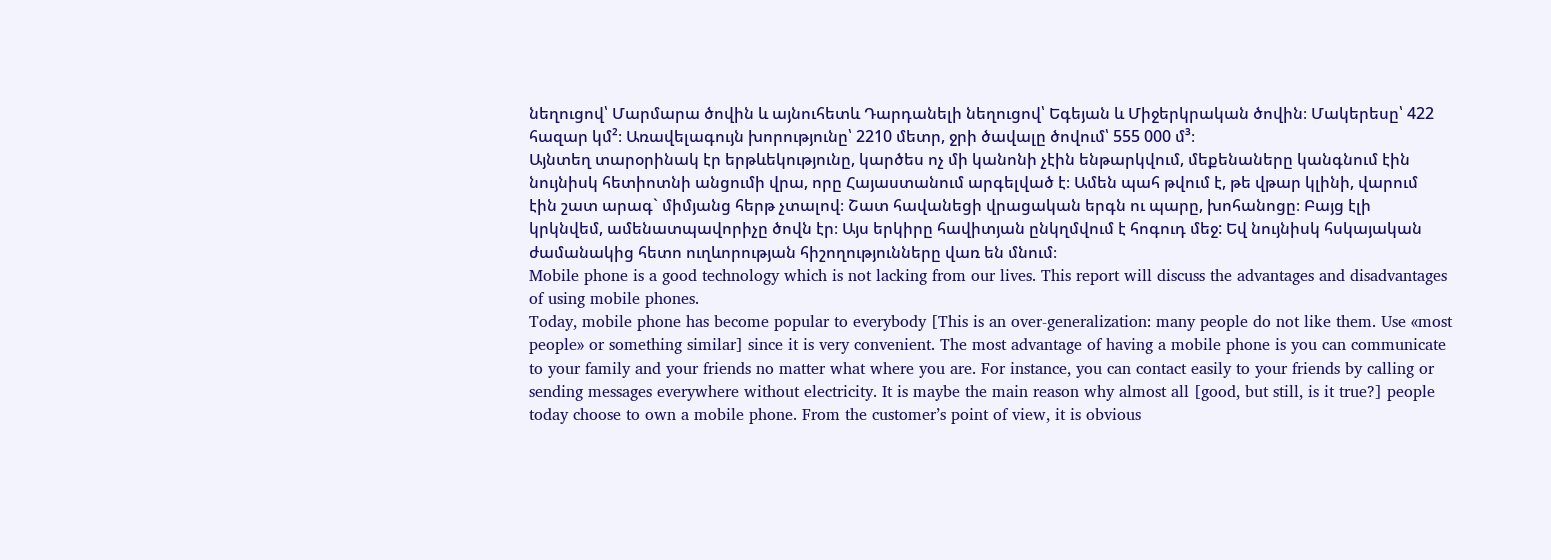նեղուցով՝ Մարմարա ծովին և այնուհետև Դարդանելի նեղուցով՝ Եգեյան և Միջերկրական ծովին։ Մակերեսը՝ 422 հազար կմ²։ Առավելագույն խորությունը՝ 2210 մետր, ջրի ծավալը ծովում՝ 555 000 մ³։
Այնտեղ տարօրինակ էր երթևեկությունը, կարծես ոչ մի կանոնի չէին ենթարկվում, մեքենաները կանգնում էին նույնիսկ հետիոտնի անցումի վրա, որը Հայաստանում արգելված է։ Ամեն պահ թվում է, թե վթար կլինի, վարում էին շատ արագ` միմյանց հերթ չտալով։ Շատ հավանեցի վրացական երգն ու պարը, խոհանոցը։ Բայց էլի կրկնվեմ, ամենատպավորիչը ծովն էր։ Այս երկիրը հավիտյան ընկղմվում է հոգուդ մեջ: Եվ նույնիսկ հսկայական ժամանակից հետո ուղևորության հիշողությունները վառ են մնում։
Mobile phone is a good technology which is not lacking from our lives. This report will discuss the advantages and disadvantages of using mobile phones.
Today, mobile phone has become popular to everybody [This is an over-generalization: many people do not like them. Use «most people» or something similar] since it is very convenient. The most advantage of having a mobile phone is you can communicate to your family and your friends no matter what where you are. For instance, you can contact easily to your friends by calling or sending messages everywhere without electricity. It is maybe the main reason why almost all [good, but still, is it true?] people today choose to own a mobile phone. From the customer’s point of view, it is obvious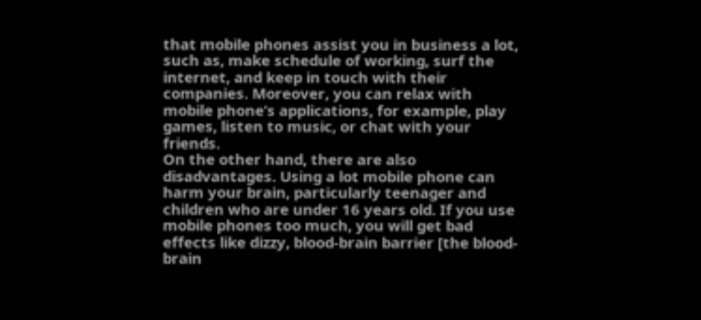that mobile phones assist you in business a lot, such as, make schedule of working, surf the internet, and keep in touch with their companies. Moreover, you can relax with mobile phone’s applications, for example, play games, listen to music, or chat with your friends.
On the other hand, there are also disadvantages. Using a lot mobile phone can harm your brain, particularly teenager and children who are under 16 years old. If you use mobile phones too much, you will get bad effects like dizzy, blood-brain barrier [the blood-brain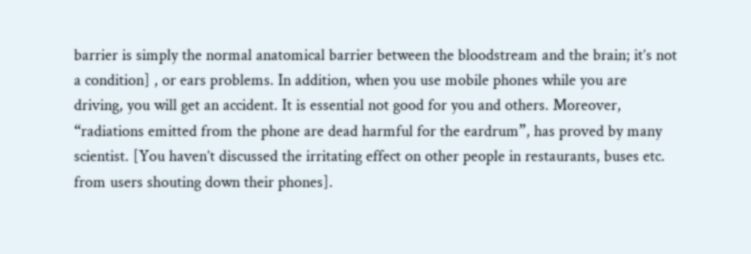barrier is simply the normal anatomical barrier between the bloodstream and the brain; it’s not a condition] , or ears problems. In addition, when you use mobile phones while you are driving, you will get an accident. It is essential not good for you and others. Moreover, “radiations emitted from the phone are dead harmful for the eardrum”, has proved by many scientist. [You haven’t discussed the irritating effect on other people in restaurants, buses etc. from users shouting down their phones].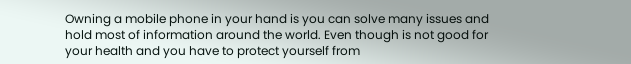Owning a mobile phone in your hand is you can solve many issues and hold most of information around the world. Even though is not good for your health and you have to protect yourself from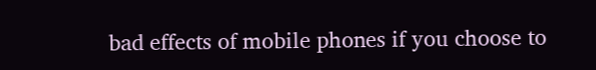bad effects of mobile phones if you choose to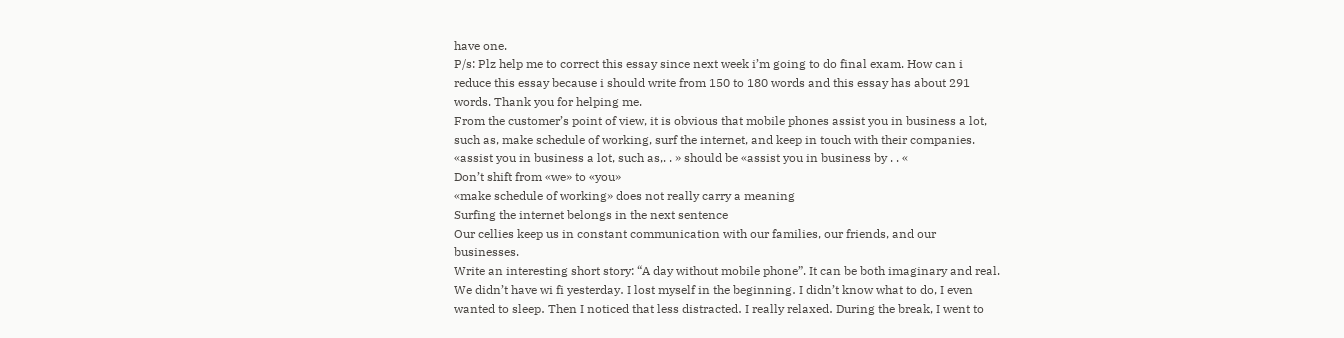have one.
P/s: Plz help me to correct this essay since next week i’m going to do final exam. How can i reduce this essay because i should write from 150 to 180 words and this essay has about 291 words. Thank you for helping me.
From the customer’s point of view, it is obvious that mobile phones assist you in business a lot, such as, make schedule of working, surf the internet, and keep in touch with their companies.
«assist you in business a lot, such as,. . » should be «assist you in business by . . «
Don’t shift from «we» to «you»
«make schedule of working» does not really carry a meaning
Surfing the internet belongs in the next sentence
Our cellies keep us in constant communication with our families, our friends, and our businesses.
Write an interesting short story: “A day without mobile phone”. It can be both imaginary and real.
We didn’t have wi fi yesterday․ I lost myself in the beginning․ I didn’t know what to do, I even wanted to sleep․ Then I noticed that less distracted․ I really relaxed․ During the break, I went to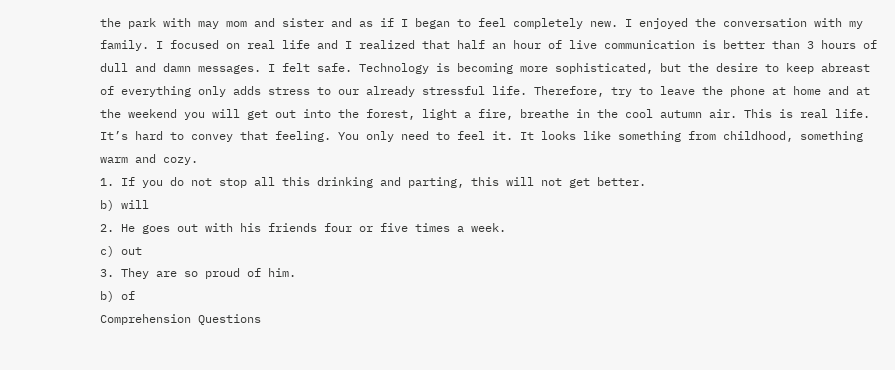the park with may mom and sister and as if I began to feel completely new. I enjoyed the conversation with my family. I focused on real life and I realized that half an hour of live communication is better than 3 hours of dull and damn messages. I felt safe. Technology is becoming more sophisticated, but the desire to keep abreast of everything only adds stress to our already stressful life. Therefore, try to leave the phone at home and at the weekend you will get out into the forest, light a fire, breathe in the cool autumn air. This is real life. It’s hard to convey that feeling. You only need to feel it. It looks like something from childhood, something warm and cozy.
1. If you do not stop all this drinking and parting, this will not get better.
b) will
2. He goes out with his friends four or five times a week.
c) out
3. They are so proud of him.
b) of
Comprehension Questions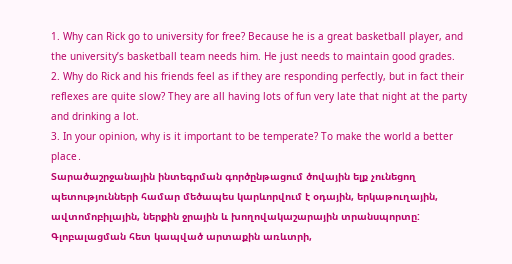1. Why can Rick go to university for free? Because he is a great basketball player, and the university’s basketball team needs him. He just needs to maintain good grades.
2. Why do Rick and his friends feel as if they are responding perfectly, but in fact their reflexes are quite slow? They are all having lots of fun very late that night at the party and drinking a lot.
3. In your opinion, why is it important to be temperate? To make the world a better place․
Տարածաշրջանային ինտեգրման գործընթացում ծովային ելք չունեցող պետությունների համար մեծապես կարևորվում է օդային, երկաթուղային, ավտոմոբիլային, ներքին ջրային և խողովակաշարային տրանսպորտը: Գլոբալացման հետ կապված արտաքին առևտրի,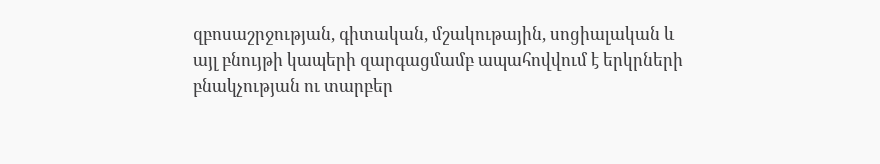զբոսաշրջության, գիտական, մշակութային, սոցիալական և այլ բնույթի կապերի զարգացմամբ ապահովվում է երկրների բնակչության ու տարբեր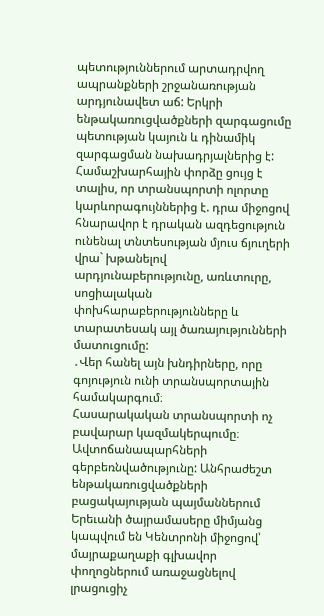պետություններում արտադրվող ապրանքների շրջանառության արդյունավետ աճ: Երկրի ենթակառուցվածքների զարգացումը պետության կայուն և դինամիկ զարգացման նախադրյալներից է: Համաշխարհային փորձը ցույց է տալիս, որ տրանսպորտի ոլորտը կարևորագույններից է. դրա միջոցով հնարավոր է դրական ազդեցություն ունենալ տնտեսության մյուս ճյուղերի վրա` խթանելով արդյունաբերությունը, առևտուրը, սոցիալական փոխհարաբերությունները և տարատեսակ այլ ծառայությունների մատուցումը:
․Վեր հանել այն խնդիրները, որը գոյություն ունի տրանսպորտային համակարգում։
Հասարակական տրանսպորտի ոչ բավարար կազմակերպումը։
Ավտոճանապարհների գերբեռնվածությունը: Անհրաժեշտ ենթակառուցվածքների բացակայության պայմաններում Երեւանի ծայրամասերը միմյանց կապվում են Կենտրոնի միջոցով՝ մայրաքաղաքի գլխավոր փողոցներում առաջացնելով լրացուցիչ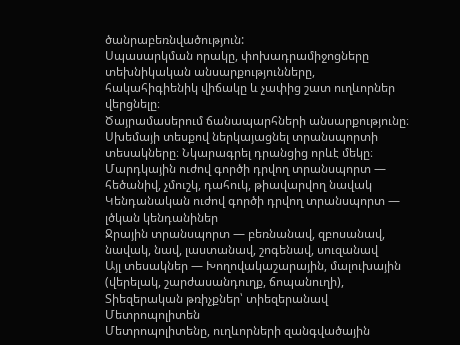ծանրաբեռնվածություն:
Սպասարկման որակը, փոխադրամիջոցները տեխնիկական անսարքությունները, հակահիգիենիկ վիճակը և չափից շատ ուղևորներ վերցնելը։
Ծայրամասերում ճանապարհների անսարքությունը։
Սխեմայի տեսքով ներկայացնել տրանսպորտի տեսակները։ Նկարագրել դրանցից որևէ մեկը։
Մարդկային ուժով գործի դրվող տրանսպորտ — հեծանիվ, չմուշկ, դահուկ, թիավարվող նավակ
Կենդանական ուժով գործի դրվող տրանսպորտ — լծկան կենդանիներ
Ջրային տրանսպորտ — բեռնանավ, զբոսանավ, նավակ, նավ, լաստանավ, շոգենավ, սուզանավ
Այլ տեսակներ — Խողովակաշարային, մալուխային (վերելակ, շարժասանդուղք, ճոպանուղի), Տիեզերական թռիչքներ՝ տիեզերանավ
Մետրոպոլիտեն
Մետրոպոլիտենը, ուղևորների զանգվածային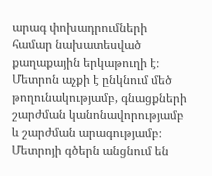արագ փոխադրումների համար նախատեսված քաղաքային երկաթուղի է։ Մետրոն աչքի է ընկնում մեծ թողունակությամբ, գնացքների շարժման կանոնավորությամբ և շարժման արագությամբ։ Մետրոյի գծերն անցնում են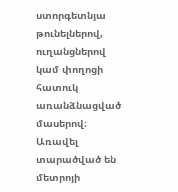ստորգետնյա թունելներով, ուղանցներով կամ փողոցի հատուկ առանձնացված մասերով։ Առավել տարածված են մետրոյի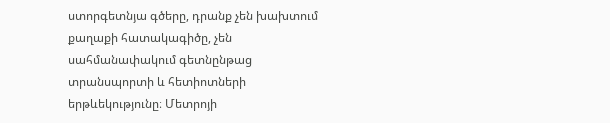ստորգետնյա գծերը, դրանք չեն խախտում քաղաքի հատակագիծը, չեն սահմանափակում գետնընթաց տրանսպորտի և հետիոտների երթևեկությունը։ Մետրոյի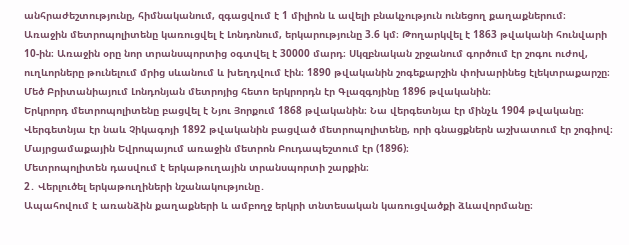անհրաժեշտությունը, հիմնականում, զգացվում է 1 միլիոն և ավելի բնակչություն ունեցող քաղաքներում։
Առաջին մետրոպոլիտենը կառուցվել է Լոնդոնում, երկարությունը 3.6 կմ։ Թողարկվել է 1863 թվականի հունվարի 10-ին։ Առաջին օրը նոր տրանսպորտից օգտվել է 30000 մարդ։ Սկզբնական շրջանում գործում էր շոգու ուժով, ուղևորները թունելում մրից սևանում և խեղդվում էին։ 1890 թվականին շոգեքարշին փոխարինեց էլեկտրաքարշը։ Մեծ Բրիտանիայում Լոնդոնյան մետրոյից հետո երկրորդն էր Գլազգոյինը 1896 թվականին։
Երկրորդ մետրոպոլիտենը բացվել է Նյու Յորքում 1868 թվականին։ Նա վերգետնյա էր մինչև 1904 թվականը։ Վերգետնյա էր նաև Չիկագոյի 1892 թվականին բացված մետրոպոլիտենը, որի գնացքներն աշխատում էր շոգիով։
Մայրցամաքային Եվրոպայում առաջին մետրոն Բուդապեշտում էր (1896)։
Մետրոպոլիտեն դասվում է երկաթուղային տրանսպորտի շարքին։
2․ Վերլուծել երկաթուղիների նշանակությունը․
Ապահովում է առանձին քաղաքների և ամբողջ երկրի տնտեսական կառուցվածքի ձևավորմանը։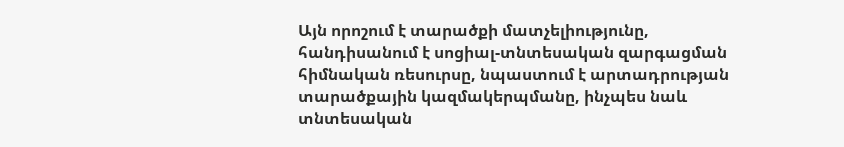Այն որոշում է տարածքի մատչելիությունը, հանդիսանում է սոցիալ-տնտեսական զարգացման հիմնական ռեսուրսը, նպաստում է արտադրության տարածքային կազմակերպմանը, ինչպես նաև տնտեսական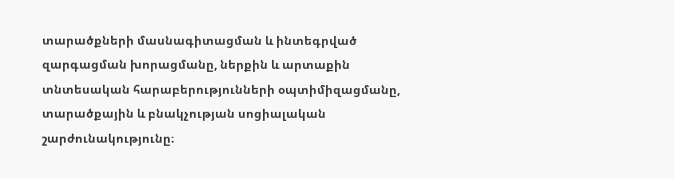տարածքների մասնագիտացման և ինտեգրված զարգացման խորացմանը, ներքին և արտաքին տնտեսական հարաբերությունների օպտիմիզացմանը, տարածքային և բնակչության սոցիալական շարժունակությունը։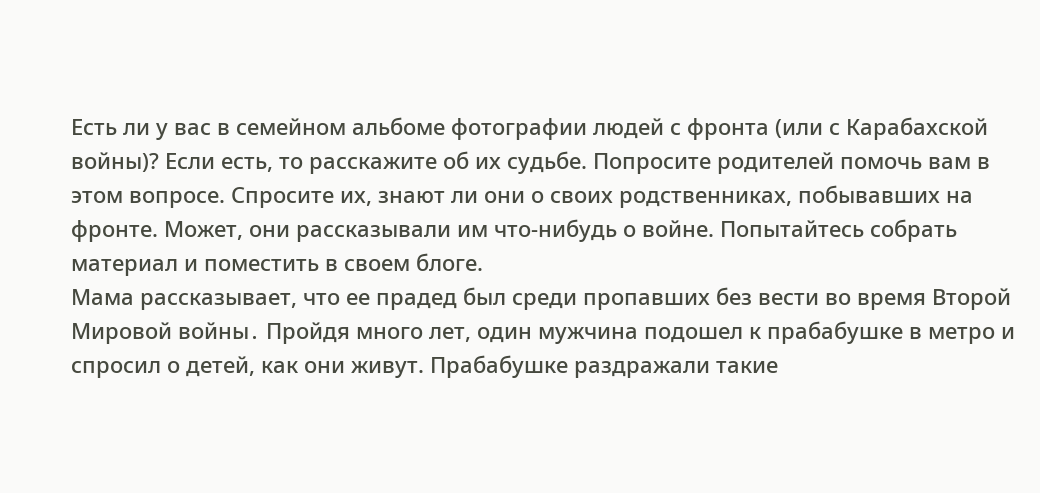Есть ли у вас в семейном альбоме фотографии людей с фронта (или с Карабахской войны)? Если есть, то расскажите об их судьбе. Попросите родителей помочь вам в этом вопросе. Спросите их, знают ли они о своих родственниках, побывавших на фронте. Может, они рассказывали им что-нибудь о войне. Попытайтесь собрать материал и поместить в своем блоге.
Мама рассказывает, что ее прадед был среди пропавших без вести во время Второй Мировой войны․ Пройдя много лет, один мужчина подошел к прабабушке в метро и спросил о детей, как они живут. Прабабушке раздражали такие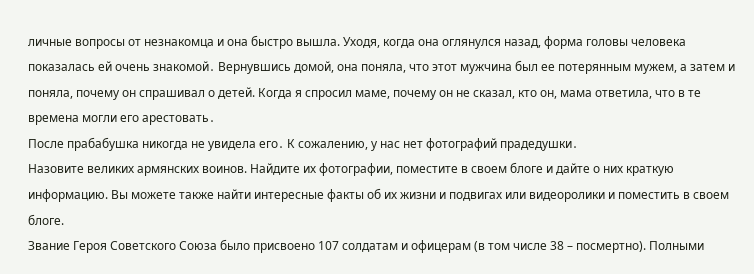личные вопросы от незнакомца и она быстро вышла. Уходя, когда она оглянулся назад, форма головы человека показалась ей очень знакомой․ Вернувшись домой, она поняла, что этот мужчина был ее потерянным мужем, а затем и поняла, почему он спрашивал о детей. Когда я спросил маме, почему он не сказал, кто он, мама ответила, что в те времена могли его арестовать․
После прабабушка никогда не увидела его․ К сожалению, у нас нет фотографий прадедушки․
Назовите великих армянских воинов. Найдите их фотографии, поместите в своем блоге и дайте о них краткую информацию. Вы можете также найти интересные факты об их жизни и подвигах или видеоролики и поместить в своем блоге.
Звание Героя Советского Союза было присвоено 107 солдатам и офицерам (в том числе 38 – посмертно). Полными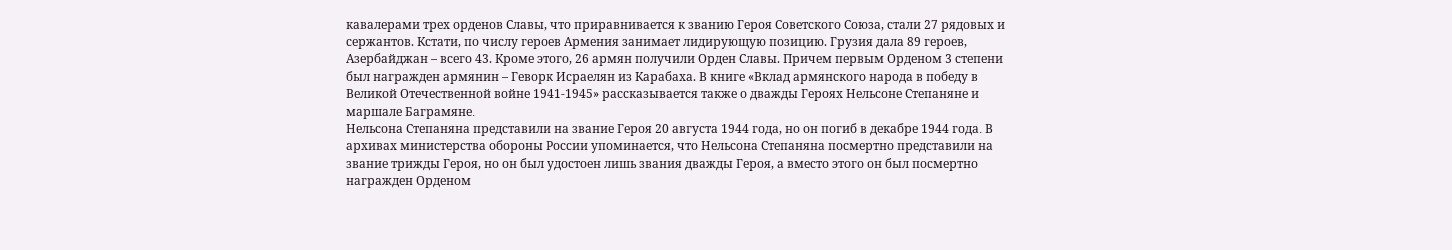кавалерами трех орденов Славы, что приравнивается к званию Героя Советского Союза, стали 27 рядовых и сержантов. Кстати, по числу героев Армения занимает лидирующую позицию. Грузия дала 89 героев, Азербайджан – всего 43. Кроме этого, 26 армян получили Орден Славы. Причем первым Орденом 3 степени был награжден армянин – Геворк Исраелян из Карабаха. В книге «Вклад армянского народа в победу в Великой Отечественной войне 1941-1945» рассказывается также о дважды Героях Нельсоне Степаняне и маршале Баграмяне․
Нельсона Степаняна представили на звание Героя 20 августа 1944 года, но он погиб в декабре 1944 года․ В архивах министерства обороны России упоминается, что Нельсона Степаняна посмертно представили на звание трижды Героя, но он был удостоен лишь звания дважды Героя, а вместо этого он был посмертно награжден Орденом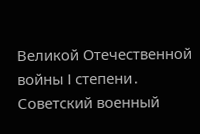Великой Отечественной войны I степени․
Советский военный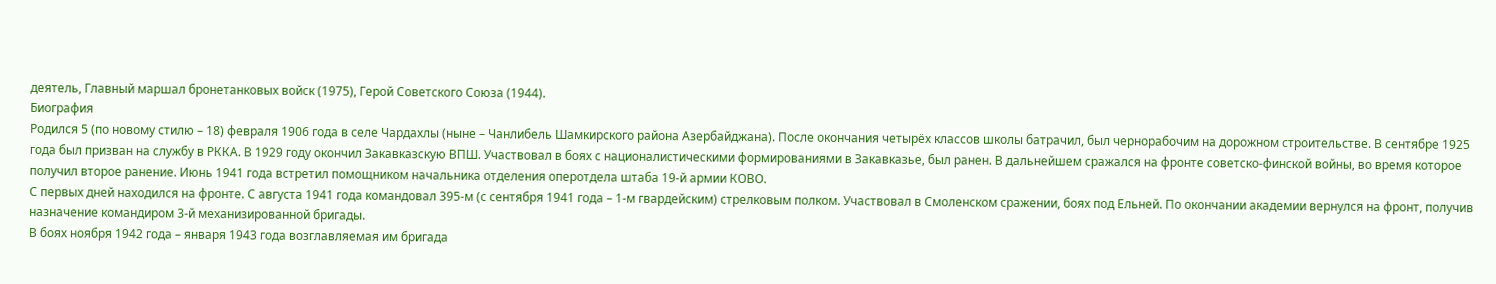деятель, Главный маршал бронетанковых войск (1975), Герой Советского Союза (1944).
Биография
Родился 5 (по новому стилю – 18) февраля 1906 года в селе Чардахлы (ныне – Чанлибель Шамкирского района Азербайджана). После окончания четырёх классов школы батрачил, был чернорабочим на дорожном строительстве. В сентябре 1925 года был призван на службу в РККА. В 1929 году окончил Закавказскую ВПШ. Участвовал в боях с националистическими формированиями в Закавказье, был ранен. В дальнейшем сражался на фронте советско-финской войны, во время которое получил второе ранение. Июнь 1941 года встретил помощником начальника отделения оперотдела штаба 19-й армии КОВО.
С первых дней находился на фронте. С августа 1941 года командовал 395-м (с сентября 1941 года – 1-м гвардейским) стрелковым полком. Участвовал в Смоленском сражении, боях под Ельней. По окончании академии вернулся на фронт, получив назначение командиром 3-й механизированной бригады.
В боях ноября 1942 года – января 1943 года возглавляемая им бригада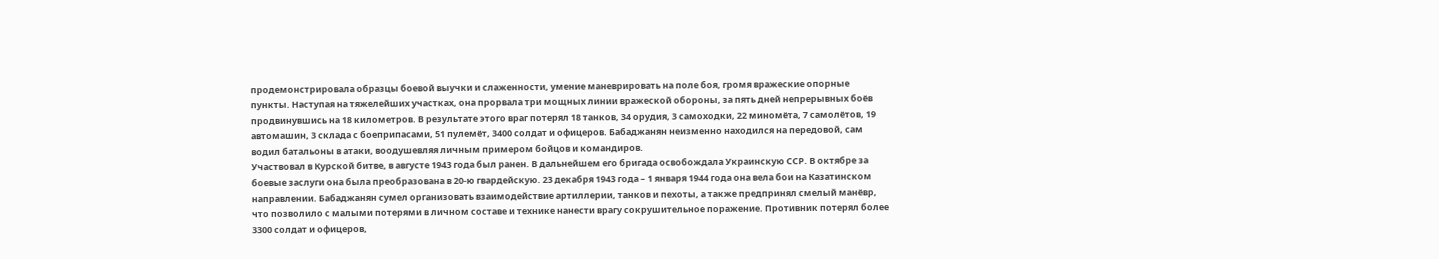продемонстрировала образцы боевой выучки и слаженности, умение маневрировать на поле боя, громя вражеские опорные пункты. Наступая на тяжелейших участках, она прорвала три мощных линии вражеской обороны, за пять дней непрерывных боёв продвинувшись на 18 километров. В результате этого враг потерял 18 танков, 34 орудия, 3 самоходки, 22 миномёта, 7 самолётов, 19 автомашин, 3 склада с боеприпасами, 51 пулемёт, 3400 солдат и офицеров. Бабаджанян неизменно находился на передовой, сам водил батальоны в атаки, воодушевляя личным примером бойцов и командиров.
Участвовал в Курской битве, в августе 1943 года был ранен. В дальнейшем его бригада освобождала Украинскую ССР. В октябре за боевые заслуги она была преобразована в 20-ю гвардейскую. 23 декабря 1943 года – 1 января 1944 года она вела бои на Казатинском направлении. Бабаджанян сумел организовать взаимодействие артиллерии, танков и пехоты, а также предпринял смелый манёвр, что позволило с малыми потерями в личном составе и технике нанести врагу сокрушительное поражение. Противник потерял более 3300 солдат и офицеров,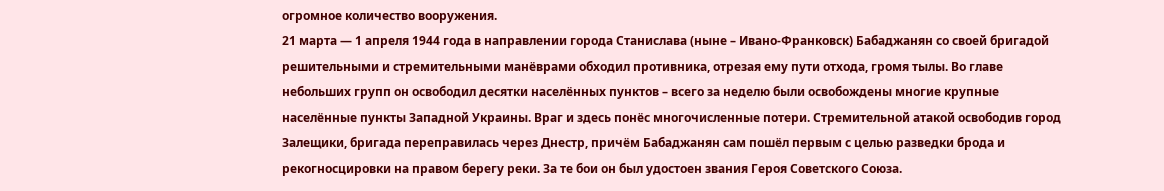огромное количество вооружения.
21 марта — 1 апреля 1944 года в направлении города Станислава (ныне – Ивано-Франковск) Бабаджанян со своей бригадой решительными и стремительными манёврами обходил противника, отрезая ему пути отхода, громя тылы. Во главе небольших групп он освободил десятки населённых пунктов – всего за неделю были освобождены многие крупные населённые пункты Западной Украины. Враг и здесь понёс многочисленные потери. Стремительной атакой освободив город Залещики, бригада переправилась через Днестр, причём Бабаджанян сам пошёл первым с целью разведки брода и рекогносцировки на правом берегу реки. За те бои он был удостоен звания Героя Советского Союза.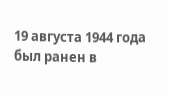19 августа 1944 года был ранен в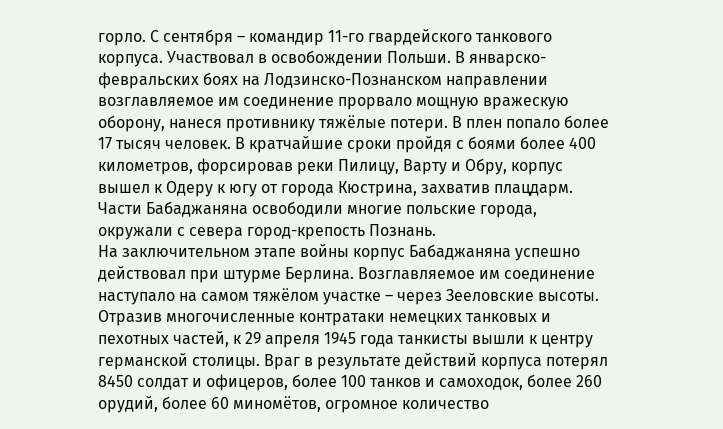горло. С сентября – командир 11-го гвардейского танкового корпуса. Участвовал в освобождении Польши. В январско-февральских боях на Лодзинско-Познанском направлении возглавляемое им соединение прорвало мощную вражескую оборону, нанеся противнику тяжёлые потери. В плен попало более 17 тысяч человек. В кратчайшие сроки пройдя с боями более 400 километров, форсировав реки Пилицу, Варту и Обру, корпус вышел к Одеру к югу от города Кюстрина, захватив плацдарм. Части Бабаджаняна освободили многие польские города, окружали с севера город-крепость Познань.
На заключительном этапе войны корпус Бабаджаняна успешно действовал при штурме Берлина. Возглавляемое им соединение наступало на самом тяжёлом участке – через Зееловские высоты. Отразив многочисленные контратаки немецких танковых и пехотных частей, к 29 апреля 1945 года танкисты вышли к центру германской столицы. Враг в результате действий корпуса потерял 8450 солдат и офицеров, более 100 танков и самоходок, более 260 орудий, более 60 миномётов, огромное количество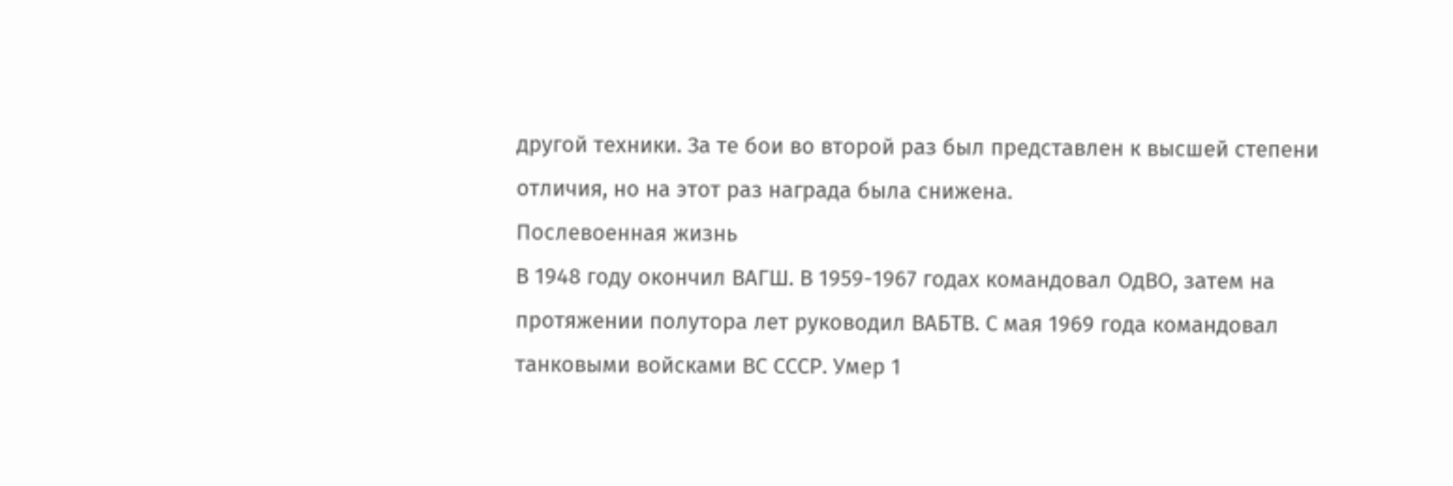другой техники. За те бои во второй раз был представлен к высшей степени отличия, но на этот раз награда была снижена.
Послевоенная жизнь
В 1948 году окончил ВАГШ. В 1959-1967 годах командовал ОдВО, затем на протяжении полутора лет руководил ВАБТВ. С мая 1969 года командовал танковыми войсками ВС СССР. Умер 1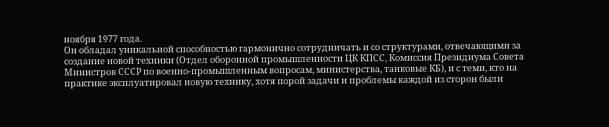ноября 1977 года.
Он обладал уникальной способностью гармонично сотрудничать и со структурами, отвечающими за создание новой техники (Отдел оборонной промышленности ЦК КПСС, Комиссия Президиума Совета Министров СССР по военно-промышленным вопросам, министерства, танковые КБ), и с теми, кто на практике эксплуатировал новую технику, хотя порой задачи и проблемы каждой из сторон были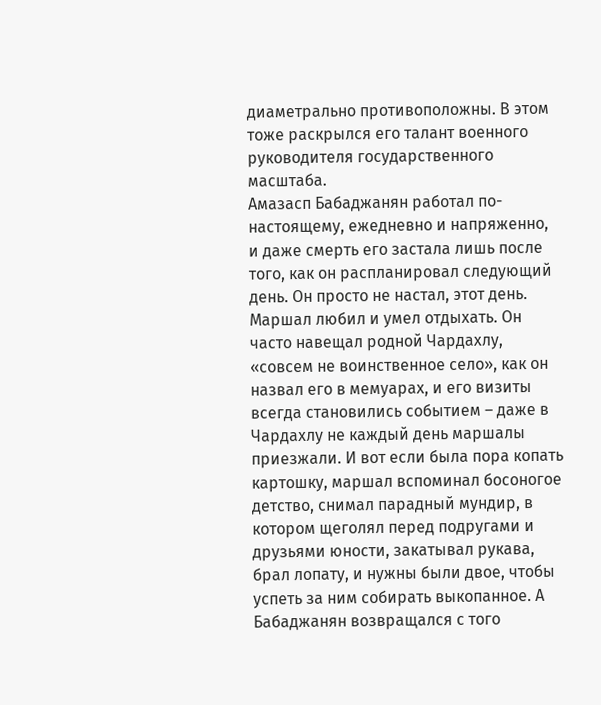диаметрально противоположны. В этом тоже раскрылся его талант военного руководителя государственного масштаба.
Амазасп Бабаджанян работал по-настоящему, ежедневно и напряженно, и даже смерть его застала лишь после того, как он распланировал следующий день. Он просто не настал, этот день.
Маршал любил и умел отдыхать. Он часто навещал родной Чардахлу, «совсем не воинственное село», как он назвал его в мемуарах, и его визиты всегда становились событием – даже в Чардахлу не каждый день маршалы приезжали. И вот если была пора копать картошку, маршал вспоминал босоногое детство, снимал парадный мундир, в котором щеголял перед подругами и друзьями юности, закатывал рукава, брал лопату, и нужны были двое, чтобы успеть за ним собирать выкопанное. А Бабаджанян возвращался с того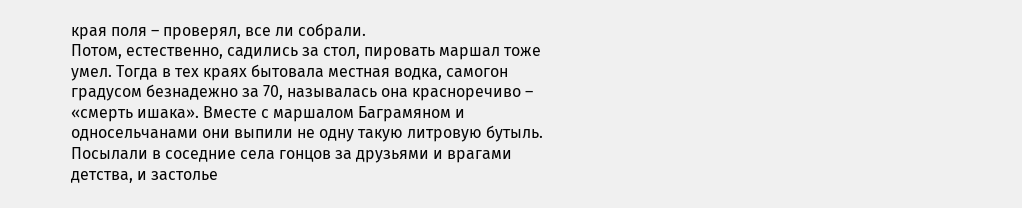края поля – проверял, все ли собрали.
Потом, естественно, садились за стол, пировать маршал тоже умел. Тогда в тех краях бытовала местная водка, самогон градусом безнадежно за 70, называлась она красноречиво – «смерть ишака». Вместе с маршалом Баграмяном и односельчанами они выпили не одну такую литровую бутыль. Посылали в соседние села гонцов за друзьями и врагами детства, и застолье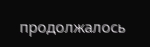продолжалось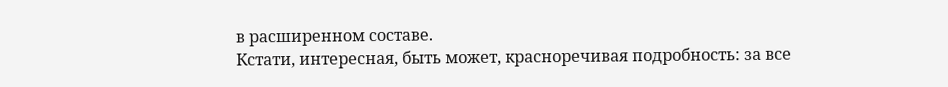в расширенном составе.
Кстати, интересная, быть может, красноречивая подробность: за все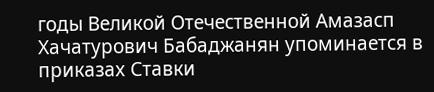годы Великой Отечественной Амазасп Хачатурович Бабаджанян упоминается в приказах Ставки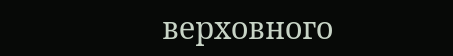верховного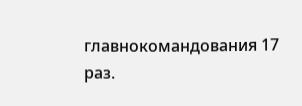главнокомандования 17 раз.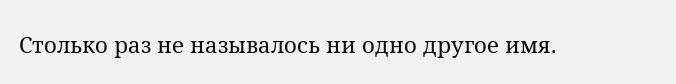Столько раз не называлось ни одно другое имя.